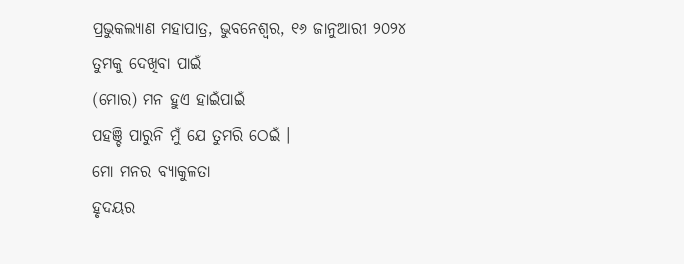ପ୍ରଭୁକଲ୍ୟାଣ ମହାପାତ୍ର, ଭୁବନେଶ୍ୱର, ୧୬ ଜାନୁଆରୀ ୨୦୨୪
ତୁମକୁ ଦେଖିବା ପାଇଁ
(ମୋର) ମନ ହୁଏ ହାଇଁପାଇଁ
ପହଞ୍ଚି ପାରୁନି ମୁଁ ଯେ ତୁମରି ଠେଇଁ ।
ମୋ ମନର ବ୍ୟାକୁଳତା
ହୃଦୟର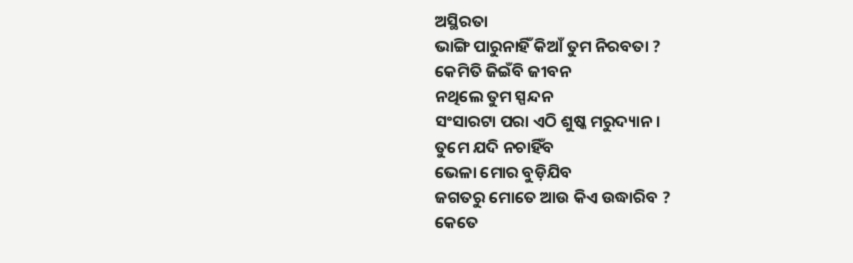ଅସ୍ଥିରତା
ଭାଙ୍ଗି ପାରୁନାହିଁ କିଆଁ ତୁମ ନିରବତା ?
କେମିତି ଜିଇଁବି ଜୀବନ
ନଥିଲେ ତୁମ ସ୍ପନ୍ଦନ
ସଂସାରଟା ପରା ଏଠି ଶୁଷ୍କ ମରୁଦ୍ୟାନ ।
ତୁମେ ଯଦି ନଚାହିଁବ
ଭେଳା ମୋର ବୁଡ଼ିଯିବ
ଜଗତରୁ ମୋତେ ଆଉ କିଏ ଉଦ୍ଧାରିବ ?
କେତେ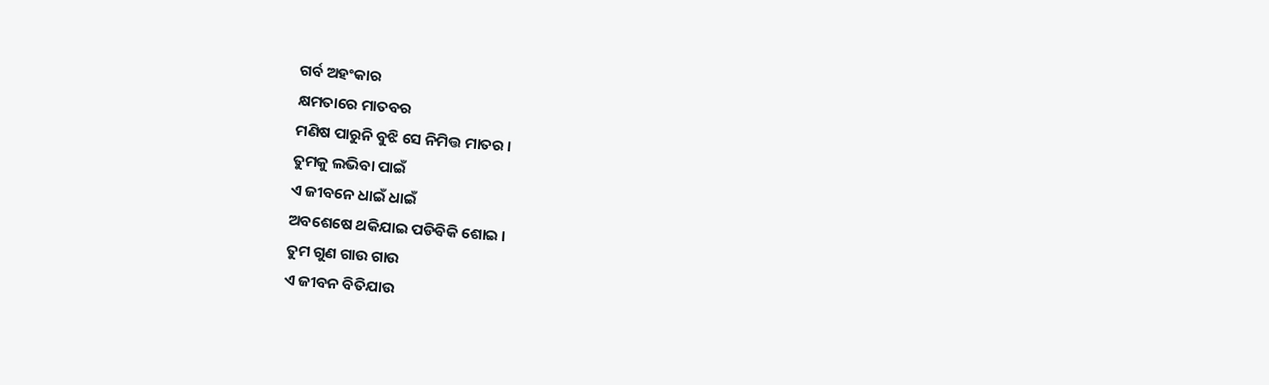ଗର୍ବ ଅହଂକାର
କ୍ଷମତାରେ ମାତବର
ମଣିଷ ପାରୁନି ବୁଝି ସେ ନିମିତ୍ତ ମାତର ।
ତୁମକୁ ଲଭିବା ପାଇଁ
ଏ ଜୀବନେ ଧାଇଁ ଧାଇଁ
ଅବଶେଷେ ଥକିଯାଇ ପଡିଵିକି ଶୋଇ ।
ତୁମ ଗୁଣ ଗାଉ ଗାଉ
ଏ ଜୀବନ ବିତିଯାଉ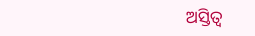ଅସ୍ତିତ୍ୱ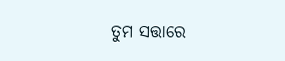ତୁମ ସତ୍ତାରେ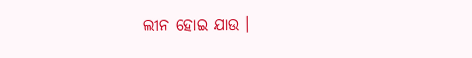ଲୀନ ହୋଇ ଯାଉ ।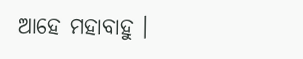ଆହେ ମହାବାହୁ ।